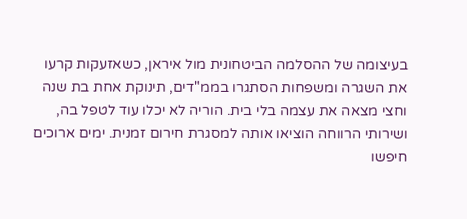בעיצומה של ההסלמה הביטחונית מול איראן, כשאזעקות קרעו את השגרה ומשפחות הסתגרו בממ"דים, תינוקת אחת בת שנה וחצי מצאה את עצמה בלי בית. הוריה לא יכלו עוד לטפל בה, ושירותי הרווחה הוציאו אותה למסגרת חירום זמנית. ימים ארוכים חיפשו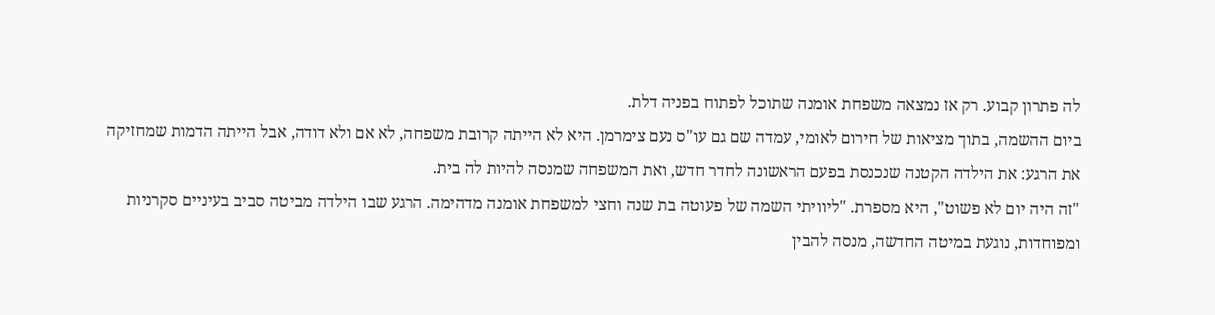לה פתרון קבוע. רק אז נמצאה משפחת אומנה שתוכל לפתוח בפניה דלת.
ביום ההשמה, בתוך מציאות של חירום לאומי, עמדה שם גם עו"ס נעם צימרמן. היא לא הייתה קרובת משפחה, לא אם ולא דודה, אבל הייתה הדמות שמחזיקה את הרגע: את הילדה הקטנה שנכנסת בפעם הראשונה לחדר חדש, ואת המשפחה שמנסה להיות לה בית.
"זה היה יום לא פשוט", היא מספרת. "ליוויתי השמה של פעוטה בת שנה וחצי למשפחת אומנה מדהימה. הרגע שבו הילדה מביטה סביב בעיניים סקרניות ומפוחדות, נוגעת במיטה החדשה, מנסה להבין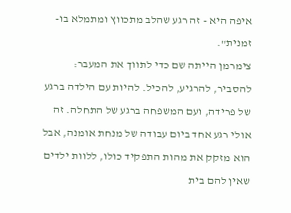איפה היא - זה רגע שהלב מתכווץ ומתמלא בו-זמנית".
צימרמן הייתה שם כדי לתווך את המעבר: להסביר, להרגיע, להכיל. להיות עם הילדה ברגע של פרידה, ועם המשפחה ברגע של התחלה. זה אולי רגע אחד ביום עבודה של מנחת אומנה, אבל הוא מזקק את מהות התפקיד כולו, ללוות ילדים שאין להם בית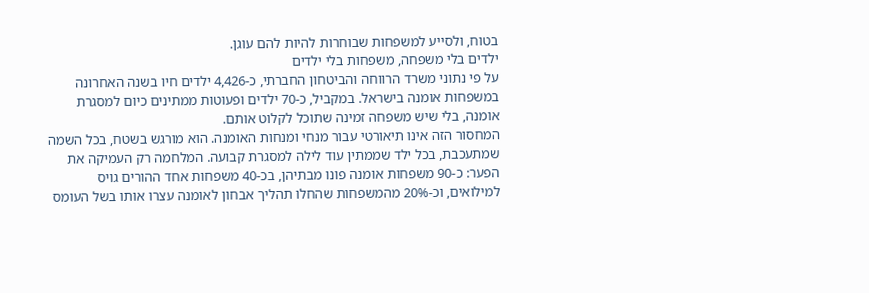בטוח, ולסייע למשפחות שבוחרות להיות להם עוגן.
ילדים בלי משפחה, משפחות בלי ילדים
על פי נתוני משרד הרווחה והביטחון החברתי, כ-4,426 ילדים חיו בשנה האחרונה במשפחות אומנה בישראל. במקביל, כ-70 ילדים ופעוטות ממתינים כיום למסגרת אומנה, בלי שיש משפחה זמינה שתוכל לקלוט אותם.
המחסור הזה אינו תיאורטי עבור מנחי ומנחות האומנה. הוא מורגש בשטח, בכל השמה שמתעכבת, בכל ילד שממתין עוד לילה למסגרת קבועה. המלחמה רק העמיקה את הפער: כ-90 משפחות אומנה פונו מבתיהן, בכ-40 משפחות אחד ההורים גויס למילואים, וכ-20% מהמשפחות שהחלו תהליך אבחון לאומנה עצרו אותו בשל העומס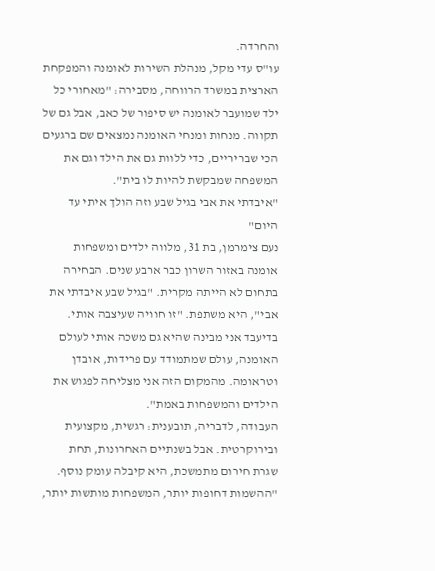והחרדה.
עו"ס עדי מקל, מנהלת השירות לאומנה והמפקחת הארצית במשרד הרווחה, מסבירה: "מאחורי כל ילד שמועבר לאומנה יש סיפור של כאב, אבל גם של תקווה. מנחות ומנחי האומנה נמצאים שם ברגעים הכי שבריריים, כדי ללוות גם את הילד וגם את המשפחה שמבקשת להיות לו בית".
"איבדתי את אבי בגיל שבע וזה הולך איתי עד היום"
נעם צימרמן, בת 31, מלווה ילדים ומשפחות אומנה באזור השרון כבר ארבע שנים. הבחירה בתחום לא הייתה מקרית. "בגיל שבע איבדתי את אבי", היא משתפת. "זו חוויה שעיצבה אותי. בדיעבד אני מבינה שהיא גם משכה אותי לעולם האומנה, עולם שמתמודד עם פרידות, אובדן וטראומה. מהמקום הזה אני מצליחה לפגוש את הילדים והמשפחות באמת".
העבודה, לדבריה, תובענית: רגשית, מקצועית ובירוקרטית. אבל בשנתיים האחרונות, תחת שגרת חירום מתמשכת, היא קיבלה עומק נוסף. "ההשמות דחופות יותר, המשפחות מותשות יותר,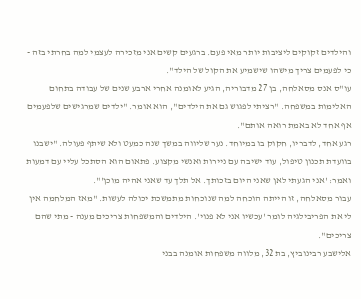והילדים זקוקים ליציבות יותר מאי פעם. ברגעים קשים אני מזכירה לעצמי למה בחרתי בזה - כי לפעמים צריך מישהו שישמיע את הקול של הילד".
עו"ס אנס מסאלחה, בן 27 מדבוריה, הגיע לאומנה אחרי ארבע שנים של עבודה בתחום האלימות במשפחה. "רציתי לפגוש גם את הילדים", הוא אומר. "ילדים שמרגישים שלפעמים אף אחד לא באמת רואה אותם".
רגע אחד, לדבריו, חקוק בו במיוחד. נער שליווה במשך שנה כמעט ולא שיתף פעולה. "ישבנו בוועדת תכנון טיפול, עוד ישיבה עם ניירות ואנשי מקצוע. פתאום הוא הסתכל עליי עם דמעות ואמר: 'אני הגעתי לאן שאני היום בזכותך. אל תלך עד שאני אהיה מוכן'".
עבור מסאלחה, זו הייתה הוכחה למה שנוכחות מתמשכת יכולה לעשות. "מאז המלחמה אין לי את הפריבילגיה לומר 'עכשיו אני לא פנוי'. הילדים והמשפחות צריכים מענה - מתי שהם צריכים".
אלישבע רבינוביץ, בת 32, מלווה משפחות אומנה בבני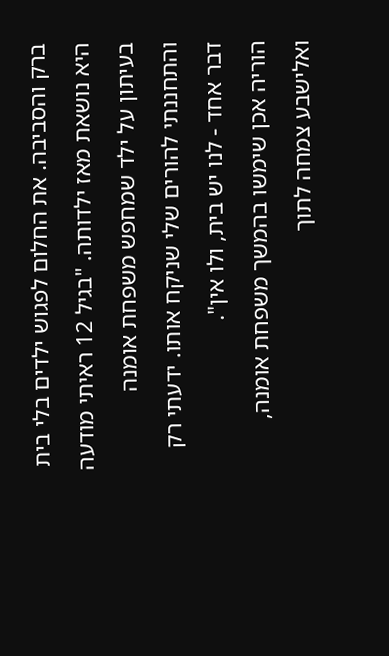ברק והסביבה. את החלום לפגוש ילדים בלי בית היא נושאת מאז ילדותה. "בגיל 12 ראיתי מודעה בעיתון על ילד שמחפש משפחת אומנה והתחננתי להורים שלי שניקח אותו. ידעתי רק דבר אחד - לנו יש בית, ולו אין".
הוריה אכן שימשו בהמשך משפחת אומנה, ואלישבע צמחה לתוך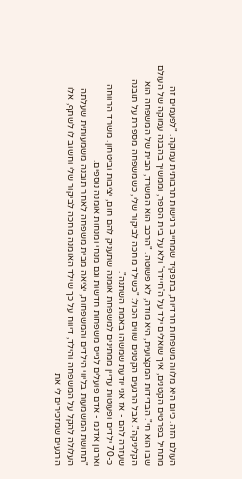העולם הזה. כיום היא מלווה משפחות חרדיות, בתפקיד שמחייב רגישות תרבותית עמוקה. "לפעמים זה מתחיל בפרטים הקטנים, איך שואלים ילד על ה'חיידר' ולא על בית הספר, וממשיך בהבנה עמוקה של העולם שבו הוא חי". הבדידות המקצועית, היא מודה, לא פשוטה. "הרכב הוא המשרד, הבית של המשפחה הוא הקליניקה". אבל הרגעים הקטנים שווים הכול: "כשילד מחכה לביקור שלי, כשמשפחה מספרת על תובנה שעזרה להם - אז אני יודעת שמשהו באמת השתנה".
כ-70 ילדים ופעוטות עדיין ממתינים למשפחת אומנה שתעניק להם חום, יציבות וביטחון. משרד הרווחה וארגון אדנמ - אדם פועלים לגייס משפחות חדשות וגם מנחי ומנחות אומנה נוספים.
"תחושת המשמעות בליווי הילדים והמשפחות, יציאה מבית משפחה לאחר תובנה משמעותית שעלתה העלולה להקל על המשפחה והילד, דיווח על כך שילד האומנה מחכה לביקור שלי וחשוב לו לשתף, אלו הרגעים שמזכירים לי את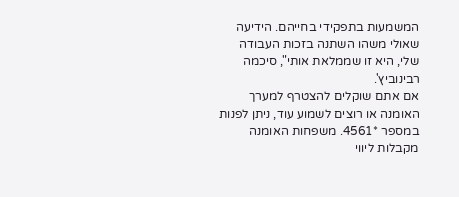המשמעות בתפקידי בחייהם. הידיעה שאולי משהו השתנה בזכות העבודה שלי, היא זו שממלאת אותי", סיכמה רבינוביץ'.
אם אתם שוקלים להצטרף למערך האומנה או רוצים לשמוע עוד, ניתן לפנות במספר *4561. משפחות האומנה מקבלות ליווי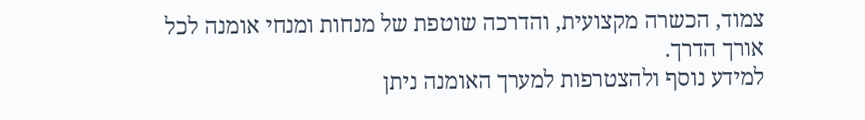צמוד, הכשרה מקצועית, והדרכה שוטפת של מנחות ומנחי אומנה לכל אורך הדרך.
למידע נוסף ולהצטרפות למערך האומנה ניתן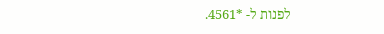לפנות ל- *4561.